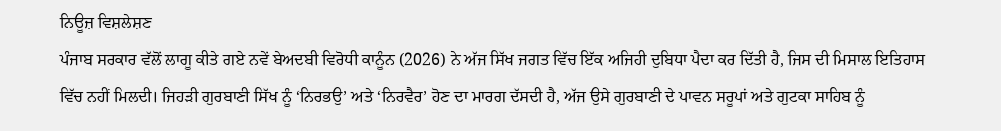ਨਿਊਜ਼ ਵਿਸ਼ਲੇਸ਼ਣ
ਪੰਜਾਬ ਸਰਕਾਰ ਵੱਲੋਂ ਲਾਗੂ ਕੀਤੇ ਗਏ ਨਵੇਂ ਬੇਅਦਬੀ ਵਿਰੋਧੀ ਕਾਨੂੰਨ (2026) ਨੇ ਅੱਜ ਸਿੱਖ ਜਗਤ ਵਿੱਚ ਇੱਕ ਅਜਿਹੀ ਦੁਬਿਧਾ ਪੈਦਾ ਕਰ ਦਿੱਤੀ ਹੈ, ਜਿਸ ਦੀ ਮਿਸਾਲ ਇਤਿਹਾਸ ਵਿੱਚ ਨਹੀਂ ਮਿਲਦੀ। ਜਿਹੜੀ ਗੁਰਬਾਣੀ ਸਿੱਖ ਨੂੰ ‘ਨਿਰਭਉ’ ਅਤੇ ‘ਨਿਰਵੈਰ’ ਹੋਣ ਦਾ ਮਾਰਗ ਦੱਸਦੀ ਹੈ, ਅੱਜ ਉਸੇ ਗੁਰਬਾਣੀ ਦੇ ਪਾਵਨ ਸਰੂਪਾਂ ਅਤੇ ਗੁਟਕਾ ਸਾਹਿਬ ਨੂੰ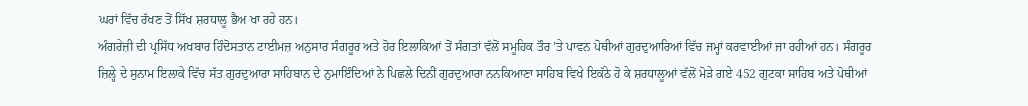ਘਰਾਂ ਵਿੱਚ ਰੱਖਣ ਤੋਂ ਸਿੱਖ ਸ਼ਰਧਾਲੂ ਭੈਅ ਖਾ ਰਹੇ ਹਨ।
ਅੰਗਰੇਜ਼ੀ ਦੀ ਪ੍ਰਸਿੱਧ ਅਖਬਾਰ ਹਿੰਦੋਸਤਾਨ ਟਾਈਮਜ਼ ਅਨੁਸਾਰ ਸੰਗਰੂਰ ਅਤੇ ਹੋਰ ਇਲਾਕਿਆਂ ਤੋਂ ਸੰਗਤਾਂ ਵੱਲੋਂ ਸਮੂਹਿਕ ਤੌਰ ’ਤੇ ਪਾਵਨ ਪੋਥੀਆਂ ਗੁਰਦੁਆਰਿਆਂ ਵਿੱਚ ਜਮ੍ਹਾਂ ਕਰਵਾਈਆਂ ਜਾ ਰਹੀਆਂ ਹਨ। ਸੰਗਰੂਰ ਜ਼ਿਲ੍ਹੇ ਦੇ ਸੁਨਾਮ ਇਲਾਕੇ ਵਿੱਚ ਸੱਤ ਗੁਰਦੁਆਰਾ ਸਾਹਿਬਾਨ ਦੇ ਨੁਮਾਇੰਦਿਆਂ ਨੇ ਪਿਛਲੇ ਦਿਨੀਂ ਗੁਰਦੁਆਰਾ ਨਨਕਿਆਣਾ ਸਾਹਿਬ ਵਿਖੇ ਇਕੱਠੇ ਹੋ ਕੇ ਸ਼ਰਧਾਲੂਆਂ ਵੱਲੋਂ ਮੋੜੇ ਗਏ 452 ਗੁਟਕਾ ਸਾਹਿਬ ਅਤੇ ਪੋਥੀਆਂ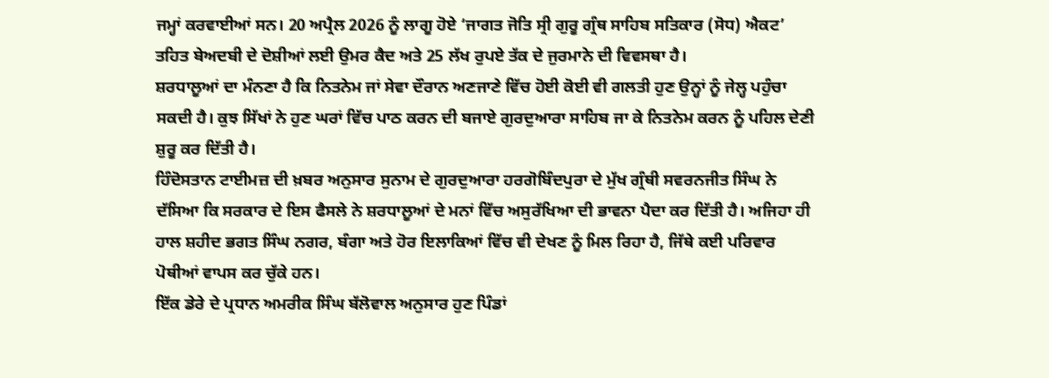ਜਮ੍ਹਾਂ ਕਰਵਾਈਆਂ ਸਨ। 20 ਅਪ੍ਰੈਲ 2026 ਨੂੰ ਲਾਗੂ ਹੋਏ ‘ਜਾਗਤ ਜੋਤਿ ਸ੍ਰੀ ਗੁਰੂ ਗ੍ਰੰਥ ਸਾਹਿਬ ਸਤਿਕਾਰ (ਸੋਧ) ਐਕਟ’ ਤਹਿਤ ਬੇਅਦਬੀ ਦੇ ਦੋਸ਼ੀਆਂ ਲਈ ਉਮਰ ਕੈਦ ਅਤੇ 25 ਲੱਖ ਰੁਪਏ ਤੱਕ ਦੇ ਜੁਰਮਾਨੇ ਦੀ ਵਿਵਸਥਾ ਹੈ।
ਸ਼ਰਧਾਲੂਆਂ ਦਾ ਮੰਨਣਾ ਹੈ ਕਿ ਨਿਤਨੇਮ ਜਾਂ ਸੇਵਾ ਦੌਰਾਨ ਅਣਜਾਣੇ ਵਿੱਚ ਹੋਈ ਕੋਈ ਵੀ ਗਲਤੀ ਹੁਣ ਉਨ੍ਹਾਂ ਨੂੰ ਜੇਲ੍ਹ ਪਹੁੰਚਾ ਸਕਦੀ ਹੈ। ਕੁਝ ਸਿੱਖਾਂ ਨੇ ਹੁਣ ਘਰਾਂ ਵਿੱਚ ਪਾਠ ਕਰਨ ਦੀ ਬਜਾਏ ਗੁਰਦੁਆਰਾ ਸਾਹਿਬ ਜਾ ਕੇ ਨਿਤਨੇਮ ਕਰਨ ਨੂੰ ਪਹਿਲ ਦੇਣੀ ਸ਼ੁਰੂ ਕਰ ਦਿੱਤੀ ਹੈ।
ਹਿੰਦੋਸਤਾਨ ਟਾਈਮਜ਼ ਦੀ ਖ਼ਬਰ ਅਨੁਸਾਰ ਸੁਨਾਮ ਦੇ ਗੁਰਦੁਆਰਾ ਹਰਗੋਬਿੰਦਪੁਰਾ ਦੇ ਮੁੱਖ ਗ੍ਰੰਥੀ ਸਵਰਨਜੀਤ ਸਿੰਘ ਨੇ ਦੱਸਿਆ ਕਿ ਸਰਕਾਰ ਦੇ ਇਸ ਫੈਸਲੇ ਨੇ ਸ਼ਰਧਾਲੂਆਂ ਦੇ ਮਨਾਂ ਵਿੱਚ ਅਸੁਰੱਖਿਆ ਦੀ ਭਾਵਨਾ ਪੈਦਾ ਕਰ ਦਿੱਤੀ ਹੈ। ਅਜਿਹਾ ਹੀ ਹਾਲ ਸ਼ਹੀਦ ਭਗਤ ਸਿੰਘ ਨਗਰ, ਬੰਗਾ ਅਤੇ ਹੋਰ ਇਲਾਕਿਆਂ ਵਿੱਚ ਵੀ ਦੇਖਣ ਨੂੰ ਮਿਲ ਰਿਹਾ ਹੈ, ਜਿੱਥੇ ਕਈ ਪਰਿਵਾਰ ਪੋਥੀਆਂ ਵਾਪਸ ਕਰ ਚੁੱਕੇ ਹਨ।
ਇੱਕ ਡੇਰੇ ਦੇ ਪ੍ਰਧਾਨ ਅਮਰੀਕ ਸਿੰਘ ਬੱਲੋਵਾਲ ਅਨੁਸਾਰ ਹੁਣ ਪਿੰਡਾਂ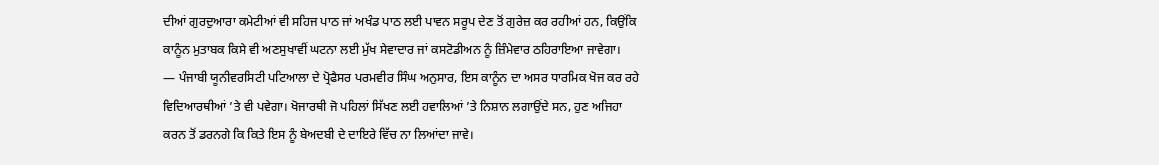ਦੀਆਂ ਗੁਰਦੁਆਰਾ ਕਮੇਟੀਆਂ ਵੀ ਸਹਿਜ ਪਾਠ ਜਾਂ ਅਖੰਡ ਪਾਠ ਲਈ ਪਾਵਨ ਸਰੂਪ ਦੇਣ ਤੋਂ ਗੁਰੇਜ਼ ਕਰ ਰਹੀਆਂ ਹਨ, ਕਿਉਂਕਿ ਕਾਨੂੰਨ ਮੁਤਾਬਕ ਕਿਸੇ ਵੀ ਅਣਸੁਖਾਵੀਂ ਘਟਨਾ ਲਈ ਮੁੱਖ ਸੇਵਾਦਾਰ ਜਾਂ ਕਸਟੋਡੀਅਨ ਨੂੰ ਜ਼ਿੰਮੇਵਾਰ ਠਹਿਰਾਇਆ ਜਾਵੇਗਾ।
— ਪੰਜਾਬੀ ਯੂਨੀਵਰਸਿਟੀ ਪਟਿਆਲਾ ਦੇ ਪ੍ਰੋਫੈਸਰ ਪਰਮਵੀਰ ਸਿੰਘ ਅਨੁਸਾਰ, ਇਸ ਕਾਨੂੰਨ ਦਾ ਅਸਰ ਧਾਰਮਿਕ ਖੋਜ ਕਰ ਰਹੇ ਵਿਦਿਆਰਥੀਆਂ ’ਤੇ ਵੀ ਪਵੇਗਾ। ਖੋਜਾਰਥੀ ਜੋ ਪਹਿਲਾਂ ਸਿੱਖਣ ਲਈ ਹਵਾਲਿਆਂ ’ਤੇ ਨਿਸ਼ਾਨ ਲਗਾਉਂਦੇ ਸਨ, ਹੁਣ ਅਜਿਹਾ ਕਰਨ ਤੋਂ ਡਰਨਗੇ ਕਿ ਕਿਤੇ ਇਸ ਨੂੰ ਬੇਅਦਬੀ ਦੇ ਦਾਇਰੇ ਵਿੱਚ ਨਾ ਲਿਆਂਦਾ ਜਾਵੇ।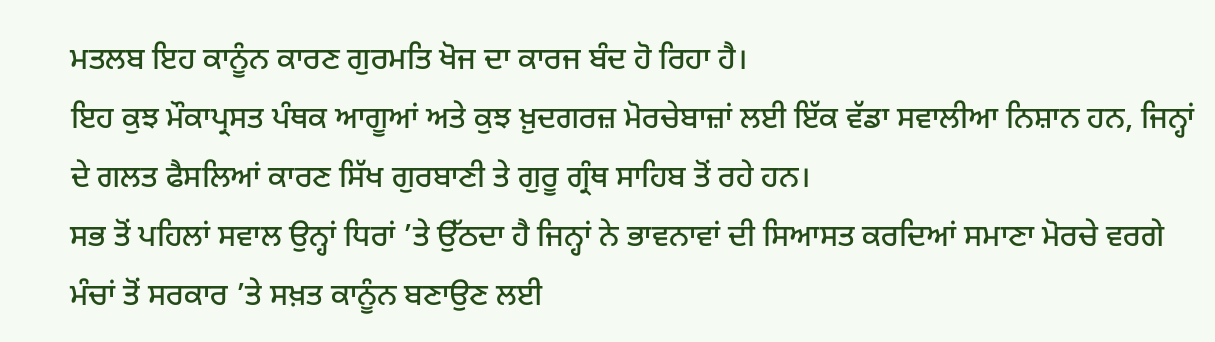ਮਤਲਬ ਇਹ ਕਾਨੂੰਨ ਕਾਰਣ ਗੁਰਮਤਿ ਖੋਜ ਦਾ ਕਾਰਜ ਬੰਦ ਹੋ ਰਿਹਾ ਹੈ।
ਇਹ ਕੁਝ ਮੌਕਾਪ੍ਰਸਤ ਪੰਥਕ ਆਗੂਆਂ ਅਤੇ ਕੁਝ ਖ਼ੁਦਗਰਜ਼ ਮੋਰਚੇਬਾਜ਼ਾਂ ਲਈ ਇੱਕ ਵੱਡਾ ਸਵਾਲੀਆ ਨਿਸ਼ਾਨ ਹਨ, ਜਿਨ੍ਹਾਂ ਦੇ ਗਲਤ ਫੈਸਲਿਆਂ ਕਾਰਣ ਸਿੱਖ ਗੁਰਬਾਣੀ ਤੇ ਗੁਰੂ ਗ੍ਰੰਥ ਸਾਹਿਬ ਤੋਂ ਰਹੇ ਹਨ।
ਸਭ ਤੋਂ ਪਹਿਲਾਂ ਸਵਾਲ ਉਨ੍ਹਾਂ ਧਿਰਾਂ ’ਤੇ ਉੱਠਦਾ ਹੈ ਜਿਨ੍ਹਾਂ ਨੇ ਭਾਵਨਾਵਾਂ ਦੀ ਸਿਆਸਤ ਕਰਦਿਆਂ ਸਮਾਣਾ ਮੋਰਚੇ ਵਰਗੇ ਮੰਚਾਂ ਤੋਂ ਸਰਕਾਰ ’ਤੇ ਸਖ਼ਤ ਕਾਨੂੰਨ ਬਣਾਉਣ ਲਈ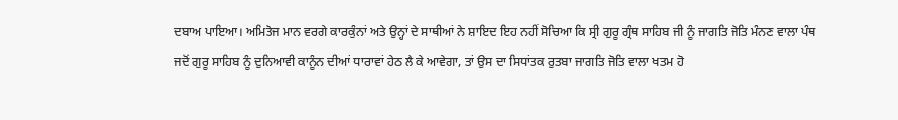ਦਬਾਅ ਪਾਇਆ। ਅਮਿਤੋਜ ਮਾਨ ਵਰਗੇ ਕਾਰਕੁੰਨਾਂ ਅਤੇ ਉਨ੍ਹਾਂ ਦੇ ਸਾਥੀਆਂ ਨੇ ਸ਼ਾਇਦ ਇਹ ਨਹੀਂ ਸੋਚਿਆ ਕਿ ਸ੍ਰੀ ਗੁਰੂ ਗ੍ਰੰਥ ਸਾਹਿਬ ਜੀ ਨੂੰ ਜਾਗਤਿ ਜੋਤਿ ਮੰਨਣ ਵਾਲਾ ਪੰਥ ਜਦੋਂ ਗੁਰੂ ਸਾਹਿਬ ਨੂੰ ਦੁਨਿਆਵੀ ਕਾਨੂੰਨ ਦੀਆਂ ਧਾਰਾਵਾਂ ਹੇਠ ਲੈ ਕੇ ਆਵੇਗਾ, ਤਾਂ ਉਸ ਦਾ ਸਿਧਾਂਤਕ ਰੁਤਬਾ ਜਾਗਤਿ ਜੋਤਿ ਵਾਲਾ ਖਤਮ ਹੋ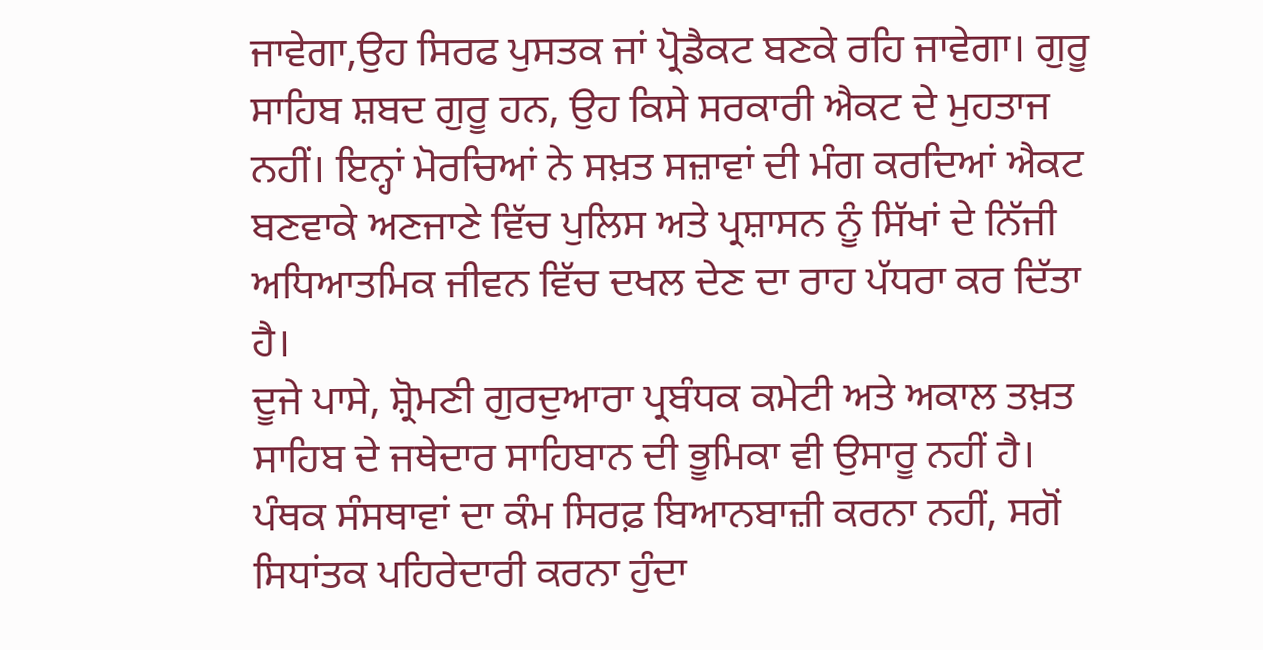ਜਾਵੇਗਾ,ਉਹ ਸਿਰਫ ਪੁਸਤਕ ਜਾਂ ਪ੍ਰੋਡੈਕਟ ਬਣਕੇ ਰਹਿ ਜਾਵੇਗਾ। ਗੁਰੂ ਸਾਹਿਬ ਸ਼ਬਦ ਗੁਰੂ ਹਨ, ਉਹ ਕਿਸੇ ਸਰਕਾਰੀ ਐਕਟ ਦੇ ਮੁਹਤਾਜ ਨਹੀਂ। ਇਨ੍ਹਾਂ ਮੋਰਚਿਆਂ ਨੇ ਸਖ਼ਤ ਸਜ਼ਾਵਾਂ ਦੀ ਮੰਗ ਕਰਦਿਆਂ ਐਕਟ ਬਣਵਾਕੇ ਅਣਜਾਣੇ ਵਿੱਚ ਪੁਲਿਸ ਅਤੇ ਪ੍ਰਸ਼ਾਸਨ ਨੂੰ ਸਿੱਖਾਂ ਦੇ ਨਿੱਜੀ ਅਧਿਆਤਮਿਕ ਜੀਵਨ ਵਿੱਚ ਦਖਲ ਦੇਣ ਦਾ ਰਾਹ ਪੱਧਰਾ ਕਰ ਦਿੱਤਾ ਹੈ।
ਦੂਜੇ ਪਾਸੇ, ਸ਼੍ਰੋਮਣੀ ਗੁਰਦੁਆਰਾ ਪ੍ਰਬੰਧਕ ਕਮੇਟੀ ਅਤੇ ਅਕਾਲ ਤਖ਼ਤ ਸਾਹਿਬ ਦੇ ਜਥੇਦਾਰ ਸਾਹਿਬਾਨ ਦੀ ਭੂਮਿਕਾ ਵੀ ਉਸਾਰੂ ਨਹੀਂ ਹੈ। ਪੰਥਕ ਸੰਸਥਾਵਾਂ ਦਾ ਕੰਮ ਸਿਰਫ਼ ਬਿਆਨਬਾਜ਼ੀ ਕਰਨਾ ਨਹੀਂ, ਸਗੋਂ ਸਿਧਾਂਤਕ ਪਹਿਰੇਦਾਰੀ ਕਰਨਾ ਹੁੰਦਾ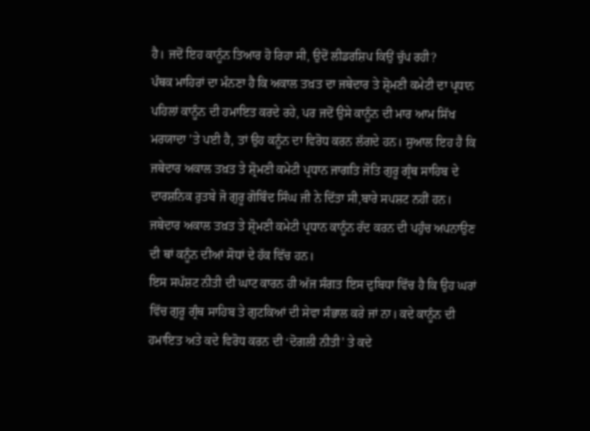ਹੈ। ਜਦੋਂ ਇਹ ਕਾਨੂੰਨ ਤਿਆਰ ਹੋ ਰਿਹਾ ਸੀ, ਉਦੋਂ ਲੀਡਰਸ਼ਿਪ ਕਿਉਂ ਚੁੱਪ ਰਹੀ?
ਪੰਥਕ ਮਾਹਿਰਾਂ ਦਾ ਮੰਨਣਾ ਹੈ ਕਿ ਅਕਾਲ ਤਖ਼ਤ ਦਾ ਜਥੇਦਾਰ ਤੇ ਸ਼੍ਰੋਮਣੀ ਕਮੇਟੀ ਦਾ ਪ੍ਰਧਾਨ ਪਹਿਲਾਂ ਕਾਨੂੰਨ ਦੀ ਹਮਾਇਤ ਕਰਦੇ ਰਹੇ, ਪਰ ਜਦੋਂ ਉਸੇ ਕਾਨੂੰਨ ਦੀ ਮਾਰ ਆਮ ਸਿੱਖ ਮਰਯਾਦਾ ’ਤੇ ਪਈ ਹੈ, ਤਾਂ ਉਹ ਕਨੂੰਨ ਦਾ ਵਿਰੋਧ ਕਰਨ ਲੱਗਦੇ ਹਨ। ਸੁਆਲ ਇਹ ਹੈ ਕਿ ਜਥੇਦਾਰ ਅਕਾਲ ਤਖ਼ਤ ਤੇ ਸ਼੍ਰੋਮਣੀ ਕਮੇਟੀ ਪ੍ਰਧਾਨ ਜਾਗਤਿ ਜੋਤਿ ਗੁਰੂ ਗ੍ਰੰਥ ਸਾਹਿਬ ਦੇ ਦਾਰਸ਼ਨਿਕ ਰੁਤਬੇ ਜੋ ਗੁਰੂ ਗੋਬਿੰਦ ਸਿੰਘ ਜੀ ਨੇ ਦਿੱਤਾ ਸੀ,ਬਾਰੇ ਸਪਸ਼ਟ ਨਹੀਂ ਹਨ। ਜਥੇਦਾਰ ਅਕਾਲ ਤਖ਼ਤ ਤੇ ਸ਼੍ਰੋਮਣੀ ਕਮੇਟੀ ਪ੍ਰਧਾਨ ਕਾਨੂੰਨ ਰੱਦ ਕਰਨ ਦੀ ਪਹੁੰਚ ਅਪਨਾਉਣ ਦੀ ਥਾਂ ਕਨੂੰਨ ਦੀਆਂ ਸੋਧਾਂ ਦੇ ਹੱਕ ਵਿੱਚ ਹਨ।
ਇਸ ਸਪੱਸ਼ਟ ਨੀਤੀ ਦੀ ਘਾਟ ਕਾਰਨ ਹੀ ਅੱਜ ਸੰਗਤ ਇਸ ਦੁਬਿਧਾ ਵਿੱਚ ਹੈ ਕਿ ਉਹ ਘਰਾਂ ਵਿੱਚ ਗੁਰੂ ਗ੍ਰੰਥ ਸਾਹਿਬ ਤੇ ਗੁਟਕਿਆਂ ਦੀ ਸੇਵਾ ਸੰਭਾਲ ਕਰੇ ਜਾਂ ਨਾ। ਕਦੇ ਕਾਨੂੰਨ ਦੀ ਹਮਾਇਤ ਅਤੇ ਕਦੇ ਵਿਰੋਧ ਕਰਨ ਦੀ ‘ਦੋਗਲੀ ਨੀਤੀ’ ਤੇ ਕਦੇ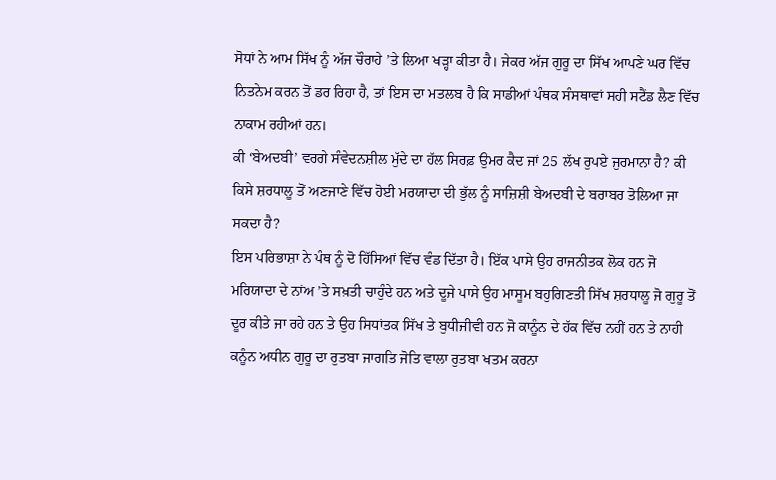ਸੋਧਾਂ ਨੇ ਆਮ ਸਿੱਖ ਨੂੰ ਅੱਜ ਚੌਰਾਹੇ ’ਤੇ ਲਿਆ ਖੜ੍ਹਾ ਕੀਤਾ ਹੈ। ਜੇਕਰ ਅੱਜ ਗੁਰੂ ਦਾ ਸਿੱਖ ਆਪਣੇ ਘਰ ਵਿੱਚ ਨਿਤਨੇਮ ਕਰਨ ਤੋਂ ਡਰ ਰਿਹਾ ਹੈ, ਤਾਂ ਇਸ ਦਾ ਮਤਲਬ ਹੈ ਕਿ ਸਾਡੀਆਂ ਪੰਥਕ ਸੰਸਥਾਵਾਂ ਸਹੀ ਸਟੈਂਡ ਲੈਣ ਵਿੱਚ ਨਾਕਾਮ ਰਹੀਆਂ ਹਨ।
ਕੀ ‘ਬੇਅਦਬੀ’ ਵਰਗੇ ਸੰਵੇਦਨਸ਼ੀਲ ਮੁੱਦੇ ਦਾ ਹੱਲ ਸਿਰਫ਼ ਉਮਰ ਕੈਦ ਜਾਂ 25 ਲੱਖ ਰੁਪਏ ਜੁਰਮਾਨਾ ਹੈ? ਕੀ ਕਿਸੇ ਸ਼ਰਧਾਲੂ ਤੋਂ ਅਣਜਾਣੇ ਵਿੱਚ ਹੋਈ ਮਰਯਾਦਾ ਦੀ ਭੁੱਲ ਨੂੰ ਸਾਜ਼ਿਸ਼ੀ ਬੇਅਦਬੀ ਦੇ ਬਰਾਬਰ ਤੋਲਿਆ ਜਾ ਸਕਦਾ ਹੈ?
ਇਸ ਪਰਿਭਾਸ਼ਾ ਨੇ ਪੰਥ ਨੂੰ ਦੋ ਹਿੱਸਿਆਂ ਵਿੱਚ ਵੰਡ ਦਿੱਤਾ ਹੈ। ਇੱਕ ਪਾਸੇ ਉਹ ਰਾਜਨੀਤਕ ਲੋਕ ਹਨ ਜੋ ਮਰਿਯਾਦਾ ਦੇ ਨਾਂਅ ’ਤੇ ਸਖ਼ਤੀ ਚਾਹੁੰਦੇ ਹਨ ਅਤੇ ਦੂਜੇ ਪਾਸੇ ਉਹ ਮਾਸੂਮ ਬਹੁਗਿਣਤੀ ਸਿੱਖ ਸ਼ਰਧਾਲੂ ਜੋ ਗੁਰੂ ਤੋਂ ਦੂਰ ਕੀਤੇ ਜਾ ਰਹੇ ਹਨ ਤੇ ਉਹ ਸਿਧਾਂਤਕ ਸਿੱਖ ਤੇ ਬੁਧੀਜੀਵੀ ਹਨ ਜੋ ਕਾਨੂੰਨ ਦੇ ਹੱਕ ਵਿੱਚ ਨਹੀਂ ਹਨ ਤੇ ਨਾਹੀ ਕਨੂੰਨ ਅਧੀਨ ਗੁਰੂ ਦਾ ਰੁਤਬਾ ਜਾਗਤਿ ਜੋਤਿ ਵਾਲਾ ਰੁਤਬਾ ਖਤਮ ਕਰਨਾ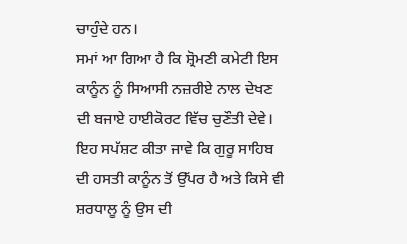ਚਾਹੁੰਦੇ ਹਨ।
ਸਮਾਂ ਆ ਗਿਆ ਹੈ ਕਿ ਸ਼੍ਰੋਮਣੀ ਕਮੇਟੀ ਇਸ ਕਾਨੂੰਨ ਨੂੰ ਸਿਆਸੀ ਨਜ਼ਰੀਏ ਨਾਲ ਦੇਖਣ ਦੀ ਬਜਾਏ ਹਾਈਕੋਰਟ ਵਿੱਚ ਚੁਣੌਤੀ ਦੇਵੇ। ਇਹ ਸਪੱਸ਼ਟ ਕੀਤਾ ਜਾਵੇ ਕਿ ਗੁਰੂ ਸਾਹਿਬ ਦੀ ਹਸਤੀ ਕਾਨੂੰਨ ਤੋਂ ਉੱਪਰ ਹੈ ਅਤੇ ਕਿਸੇ ਵੀ ਸ਼ਰਧਾਲੂ ਨੂੰ ਉਸ ਦੀ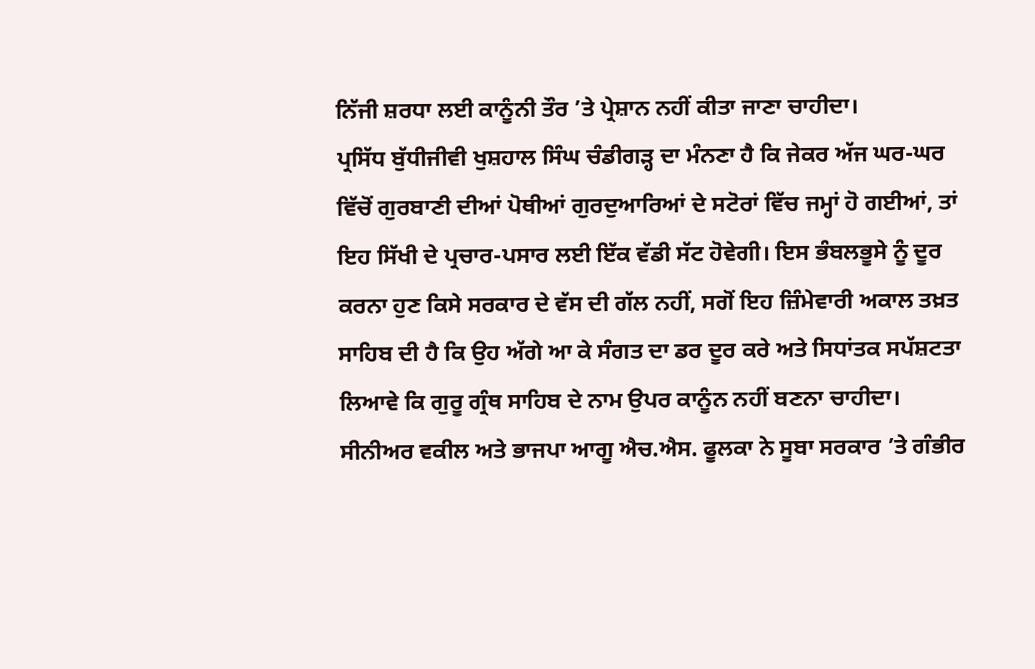ਨਿੱਜੀ ਸ਼ਰਧਾ ਲਈ ਕਾਨੂੰਨੀ ਤੌਰ ’ਤੇ ਪ੍ਰੇਸ਼ਾਨ ਨਹੀਂ ਕੀਤਾ ਜਾਣਾ ਚਾਹੀਦਾ।
ਪ੍ਰਸਿੱਧ ਬੁੱਧੀਜੀਵੀ ਖੁਸ਼ਹਾਲ ਸਿੰਘ ਚੰਡੀਗੜ੍ਹ ਦਾ ਮੰਨਣਾ ਹੈ ਕਿ ਜੇਕਰ ਅੱਜ ਘਰ-ਘਰ ਵਿੱਚੋਂ ਗੁਰਬਾਣੀ ਦੀਆਂ ਪੋਥੀਆਂ ਗੁਰਦੁਆਰਿਆਂ ਦੇ ਸਟੋਰਾਂ ਵਿੱਚ ਜਮ੍ਹਾਂ ਹੋ ਗਈਆਂ, ਤਾਂ ਇਹ ਸਿੱਖੀ ਦੇ ਪ੍ਰਚਾਰ-ਪਸਾਰ ਲਈ ਇੱਕ ਵੱਡੀ ਸੱਟ ਹੋਵੇਗੀ। ਇਸ ਭੰਬਲਭੂਸੇ ਨੂੰ ਦੂਰ ਕਰਨਾ ਹੁਣ ਕਿਸੇ ਸਰਕਾਰ ਦੇ ਵੱਸ ਦੀ ਗੱਲ ਨਹੀਂ, ਸਗੋਂ ਇਹ ਜ਼ਿੰਮੇਵਾਰੀ ਅਕਾਲ ਤਖ਼ਤ ਸਾਹਿਬ ਦੀ ਹੈ ਕਿ ਉਹ ਅੱਗੇ ਆ ਕੇ ਸੰਗਤ ਦਾ ਡਰ ਦੂਰ ਕਰੇ ਅਤੇ ਸਿਧਾਂਤਕ ਸਪੱਸ਼ਟਤਾ ਲਿਆਵੇ ਕਿ ਗੁਰੂ ਗ੍ਰੰਥ ਸਾਹਿਬ ਦੇ ਨਾਮ ਉਪਰ ਕਾਨੂੰਨ ਨਹੀਂ ਬਣਨਾ ਚਾਹੀਦਾ।
ਸੀਨੀਅਰ ਵਕੀਲ ਅਤੇ ਭਾਜਪਾ ਆਗੂ ਐਚ.ਐਸ. ਫੂਲਕਾ ਨੇ ਸੂਬਾ ਸਰਕਾਰ ’ਤੇ ਗੰਭੀਰ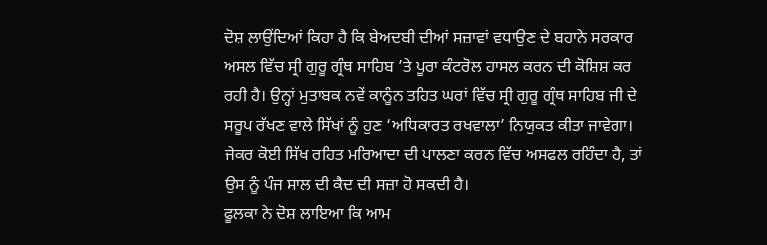ਦੋਸ਼ ਲਾਉਂਦਿਆਂ ਕਿਹਾ ਹੈ ਕਿ ਬੇਅਦਬੀ ਦੀਆਂ ਸਜ਼ਾਵਾਂ ਵਧਾਉਣ ਦੇ ਬਹਾਨੇ ਸਰਕਾਰ ਅਸਲ ਵਿੱਚ ਸ੍ਰੀ ਗੁਰੂ ਗ੍ਰੰਥ ਸਾਹਿਬ ’ਤੇ ਪੂਰਾ ਕੰਟਰੋਲ ਹਾਸਲ ਕਰਨ ਦੀ ਕੋਸ਼ਿਸ਼ ਕਰ ਰਹੀ ਹੈ। ਉਨ੍ਹਾਂ ਮੁਤਾਬਕ ਨਵੇਂ ਕਾਨੂੰਨ ਤਹਿਤ ਘਰਾਂ ਵਿੱਚ ਸ੍ਰੀ ਗੁਰੂ ਗ੍ਰੰਥ ਸਾਹਿਬ ਜੀ ਦੇ ਸਰੂਪ ਰੱਖਣ ਵਾਲੇ ਸਿੱਖਾਂ ਨੂੰ ਹੁਣ ‘ਅਧਿਕਾਰਤ ਰਖਵਾਲਾ’ ਨਿਯੁਕਤ ਕੀਤਾ ਜਾਵੇਗਾ।
ਜੇਕਰ ਕੋਈ ਸਿੱਖ ਰਹਿਤ ਮਰਿਆਦਾ ਦੀ ਪਾਲਣਾ ਕਰਨ ਵਿੱਚ ਅਸਫਲ ਰਹਿੰਦਾ ਹੈ, ਤਾਂ ਉਸ ਨੂੰ ਪੰਜ ਸਾਲ ਦੀ ਕੈਦ ਦੀ ਸਜ਼ਾ ਹੋ ਸਕਦੀ ਹੈ।
ਫੂਲਕਾ ਨੇ ਦੋਸ਼ ਲਾਇਆ ਕਿ ਆਮ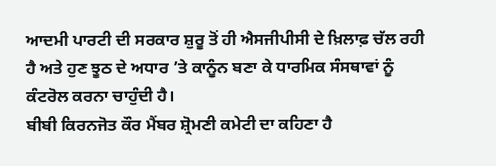ਆਦਮੀ ਪਾਰਟੀ ਦੀ ਸਰਕਾਰ ਸ਼ੁਰੂ ਤੋਂ ਹੀ ਐਸਜੀਪੀਸੀ ਦੇ ਖ਼ਿਲਾਫ਼ ਚੱਲ ਰਹੀ ਹੈ ਅਤੇ ਹੁਣ ਝੂਠ ਦੇ ਅਧਾਰ ’ਤੇ ਕਾਨੂੰਨ ਬਣਾ ਕੇ ਧਾਰਮਿਕ ਸੰਸਥਾਵਾਂ ਨੂੰ ਕੰਟਰੋਲ ਕਰਨਾ ਚਾਹੁੰਦੀ ਹੈ।
ਬੀਬੀ ਕਿਰਨਜੋਤ ਕੌਰ ਮੈਂਬਰ ਸ਼੍ਰੋਮਣੀ ਕਮੇਟੀ ਦਾ ਕਹਿਣਾ ਹੈ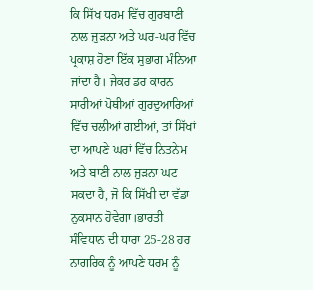ਕਿ ਸਿੱਖ ਧਰਮ ਵਿੱਚ ਗੁਰਬਾਣੀ ਨਾਲ ਜੁੜਨਾ ਅਤੇ ਘਰ-ਘਰ ਵਿੱਚ ਪ੍ਰਕਾਸ਼ ਹੋਣਾ ਇੱਕ ਸੁਭਾਗ ਮੰਨਿਆ ਜਾਂਦਾ ਹੈ। ਜੇਕਰ ਡਰ ਕਾਰਨ ਸਾਰੀਆਂ ਪੋਥੀਆਂ ਗੁਰਦੁਆਰਿਆਂ ਵਿੱਚ ਚਲੀਆਂ ਗਈਆਂ, ਤਾਂ ਸਿੱਖਾਂ ਦਾ ਆਪਣੇ ਘਰਾਂ ਵਿੱਚ ਨਿਤਨੇਮ ਅਤੇ ਬਾਣੀ ਨਾਲ ਜੁੜਨਾ ਘਟ ਸਕਦਾ ਹੈ, ਜੋ ਕਿ ਸਿੱਖੀ ਦਾ ਵੱਡਾ ਨੁਕਸਾਨ ਹੋਵੇਗਾ।ਭਾਰਤੀ ਸੰਵਿਧਾਨ ਦੀ ਧਾਰਾ 25-28 ਹਰ ਨਾਗਰਿਕ ਨੂੰ ਆਪਣੇ ਧਰਮ ਨੂੰ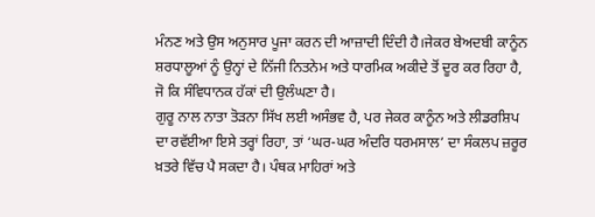ਮੰਨਣ ਅਤੇ ਉਸ ਅਨੁਸਾਰ ਪੂਜਾ ਕਰਨ ਦੀ ਆਜ਼ਾਦੀ ਦਿੰਦੀ ਹੈ।ਜੇਕਰ ਬੇਅਦਬੀ ਕਾਨੂੰਨ ਸ਼ਰਧਾਲੂਆਂ ਨੂੰ ਉਨ੍ਹਾਂ ਦੇ ਨਿੱਜੀ ਨਿਤਨੇਮ ਅਤੇ ਧਾਰਮਿਕ ਅਕੀਦੇ ਤੋਂ ਦੂਰ ਕਰ ਰਿਹਾ ਹੈ, ਜੋ ਕਿ ਸੰਵਿਧਾਨਕ ਹੱਕਾਂ ਦੀ ਉਲੰਘਣਾ ਹੈ।
ਗੁਰੂ ਨਾਲ ਨਾਤਾ ਤੋੜਨਾ ਸਿੱਖ ਲਈ ਅਸੰਭਵ ਹੈ, ਪਰ ਜੇਕਰ ਕਾਨੂੰਨ ਅਤੇ ਲੀਡਰਸ਼ਿਪ ਦਾ ਰਵੱਈਆ ਇਸੇ ਤਰ੍ਹਾਂ ਰਿਹਾ, ਤਾਂ ‘ਘਰ-ਘਰ ਅੰਦਰਿ ਧਰਮਸਾਲ’ ਦਾ ਸੰਕਲਪ ਜ਼ਰੂਰ ਖ਼ਤਰੇ ਵਿੱਚ ਪੈ ਸਕਦਾ ਹੈ। ਪੰਥਕ ਮਾਹਿਰਾਂ ਅਤੇ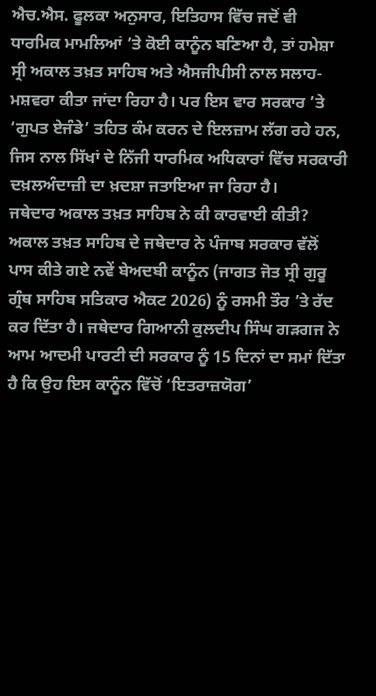ਐਚ.ਐਸ. ਫੂਲਕਾ ਅਨੁਸਾਰ, ਇਤਿਹਾਸ ਵਿੱਚ ਜਦੋਂ ਵੀ ਧਾਰਮਿਕ ਮਾਮਲਿਆਂ ’ਤੇ ਕੋਈ ਕਾਨੂੰਨ ਬਣਿਆ ਹੈ, ਤਾਂ ਹਮੇਸ਼ਾ ਸ੍ਰੀ ਅਕਾਲ ਤਖ਼ਤ ਸਾਹਿਬ ਅਤੇ ਐਸਜੀਪੀਸੀ ਨਾਲ ਸਲਾਹ-ਮਸ਼ਵਰਾ ਕੀਤਾ ਜਾਂਦਾ ਰਿਹਾ ਹੈ। ਪਰ ਇਸ ਵਾਰ ਸਰਕਾਰ ’ਤੇ ‘ਗੁਪਤ ਏਜੰਡੇ’ ਤਹਿਤ ਕੰਮ ਕਰਨ ਦੇ ਇਲਜ਼ਾਮ ਲੱਗ ਰਹੇ ਹਨ, ਜਿਸ ਨਾਲ ਸਿੱਖਾਂ ਦੇ ਨਿੱਜੀ ਧਾਰਮਿਕ ਅਧਿਕਾਰਾਂ ਵਿੱਚ ਸਰਕਾਰੀ ਦਖ਼ਲਅੰਦਾਜ਼ੀ ਦਾ ਖ਼ਦਸ਼ਾ ਜਤਾਇਆ ਜਾ ਰਿਹਾ ਹੈ।
ਜਥੇਦਾਰ ਅਕਾਲ ਤਖ਼ਤ ਸਾਹਿਬ ਨੇ ਕੀ ਕਾਰਵਾਈ ਕੀਤੀ?
ਅਕਾਲ ਤਖ਼ਤ ਸਾਹਿਬ ਦੇ ਜਥੇਦਾਰ ਨੇ ਪੰਜਾਬ ਸਰਕਾਰ ਵੱਲੋਂ ਪਾਸ ਕੀਤੇ ਗਏ ਨਵੇਂ ਬੇਅਦਬੀ ਕਾਨੂੰਨ (ਜਾਗਤ ਜੋਤ ਸ੍ਰੀ ਗੁਰੂ ਗ੍ਰੰਥ ਸਾਹਿਬ ਸਤਿਕਾਰ ਐਕਟ 2026) ਨੂੰ ਰਸਮੀ ਤੌਰ ’ਤੇ ਰੱਦ ਕਰ ਦਿੱਤਾ ਹੈ। ਜਥੇਦਾਰ ਗਿਆਨੀ ਕੁਲਦੀਪ ਸਿੰਘ ਗੜਗਜ ਨੇ ਆਮ ਆਦਮੀ ਪਾਰਟੀ ਦੀ ਸਰਕਾਰ ਨੂੰ 15 ਦਿਨਾਂ ਦਾ ਸਮਾਂ ਦਿੱਤਾ ਹੈ ਕਿ ਉਹ ਇਸ ਕਾਨੂੰਨ ਵਿੱਚੋਂ ‘ਇਤਰਾਜ਼ਯੋਗ’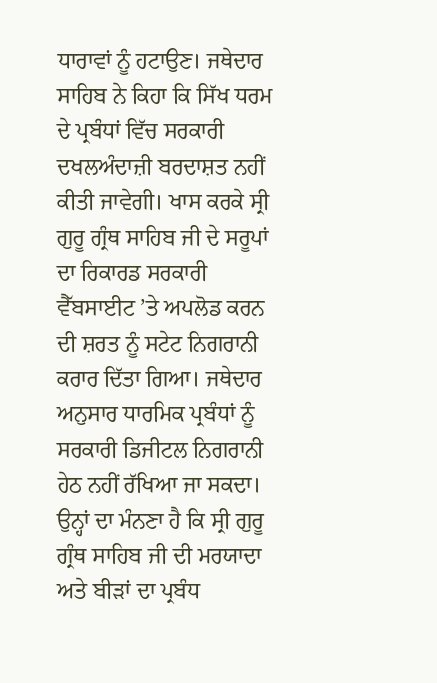ਧਾਰਾਵਾਂ ਨੂੰ ਹਟਾਉਣ। ਜਥੇਦਾਰ ਸਾਹਿਬ ਨੇ ਕਿਹਾ ਕਿ ਸਿੱਖ ਧਰਮ ਦੇ ਪ੍ਰਬੰਧਾਂ ਵਿੱਚ ਸਰਕਾਰੀ ਦਖਲਅੰਦਾਜ਼ੀ ਬਰਦਾਸ਼ਤ ਨਹੀਂ ਕੀਤੀ ਜਾਵੇਗੀ। ਖਾਸ ਕਰਕੇ ਸ੍ਰੀ ਗੁਰੂ ਗ੍ਰੰਥ ਸਾਹਿਬ ਜੀ ਦੇ ਸਰੂਪਾਂ ਦਾ ਰਿਕਾਰਡ ਸਰਕਾਰੀ ਵੈੱਬਸਾਈਟ ’ਤੇ ਅਪਲੋਡ ਕਰਨ ਦੀ ਸ਼ਰਤ ਨੂੰ ਸਟੇਟ ਨਿਗਰਾਨੀ ਕਰਾਰ ਦਿੱਤਾ ਗਿਆ। ਜਥੇਦਾਰ ਅਨੁਸਾਰ ਧਾਰਮਿਕ ਪ੍ਰਬੰਧਾਂ ਨੂੰ ਸਰਕਾਰੀ ਡਿਜੀਟਲ ਨਿਗਰਾਨੀ ਹੇਠ ਨਹੀਂ ਰੱਖਿਆ ਜਾ ਸਕਦਾ। ਉਨ੍ਹਾਂ ਦਾ ਮੰਨਣਾ ਹੈ ਕਿ ਸ੍ਰੀ ਗੁਰੂ ਗ੍ਰੰਥ ਸਾਹਿਬ ਜੀ ਦੀ ਮਰਯਾਦਾ ਅਤੇ ਬੀੜਾਂ ਦਾ ਪ੍ਰਬੰਧ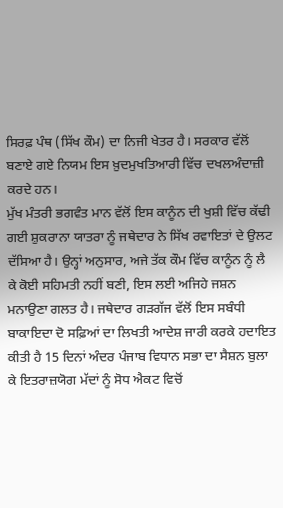ਸਿਰਫ਼ ਪੰਥ (ਸਿੱਖ ਕੌਮ) ਦਾ ਨਿਜੀ ਖੇਤਰ ਹੈ। ਸਰਕਾਰ ਵੱਲੋਂ ਬਣਾਏ ਗਏ ਨਿਯਮ ਇਸ ਖ਼ੁਦਮੁਖਤਿਆਰੀ ਵਿੱਚ ਦਖਲਅੰਦਾਜ਼ੀ ਕਰਦੇ ਹਨ।
ਮੁੱਖ ਮੰਤਰੀ ਭਗਵੰਤ ਮਾਨ ਵੱਲੋਂ ਇਸ ਕਾਨੂੰਨ ਦੀ ਖੁਸ਼ੀ ਵਿੱਚ ਕੱਢੀ ਗਈ ਸ਼ੁਕਰਾਨਾ ਯਾਤਰਾ ਨੂੰ ਜਥੇਦਾਰ ਨੇ ਸਿੱਖ ਰਵਾਇਤਾਂ ਦੇ ਉਲਟ ਦੱਸਿਆ ਹੈ। ਉਨ੍ਹਾਂ ਅਨੁਸਾਰ, ਅਜੇ ਤੱਕ ਕੌਮ ਵਿੱਚ ਕਾਨੂੰਨ ਨੂੰ ਲੈ ਕੇ ਕੋਈ ਸਹਿਮਤੀ ਨਹੀਂ ਬਣੀ, ਇਸ ਲਈ ਅਜਿਹੇ ਜਸ਼ਨ ਮਨਾਉਣਾ ਗਲਤ ਹੈ। ਜਥੇਦਾਰ ਗੜਗੱਜ ਵੱਲੋਂ ਇਸ ਸਬੰਧੀ ਬਾਕਾਇਦਾ ਦੋ ਸਫ਼ਿਆਂ ਦਾ ਲਿਖਤੀ ਆਦੇਸ਼ ਜਾਰੀ ਕਰਕੇ ਹਦਾਇਤ ਕੀਤੀ ਹੈ 15 ਦਿਨਾਂ ਅੰਦਰ ਪੰਜਾਬ ਵਿਧਾਨ ਸਭਾ ਦਾ ਸੈਸ਼ਨ ਬੁਲਾ ਕੇ ਇਤਰਾਜ਼ਯੋਗ ਮੱਦਾਂ ਨੂੰ ਸੋਧ ਐਕਟ ਵਿਚੋਂ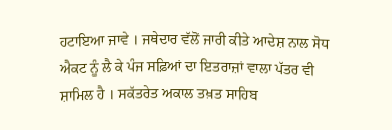ਹਟਾਇਆ ਜਾਵੇ । ਜਥੇਦਾਰ ਵੱਲੋਂ ਜਾਰੀ ਕੀਤੇ ਆਦੇਸ਼ ਨਾਲ ਸੋਧ ਐਕਟ ਨੂੰ ਲੈ ਕੇ ਪੰਜ ਸਫ਼ਿਆਂ ਦਾ ਇਤਰਾਜ਼ਾਂ ਵਾਲਾ ਪੱਤਰ ਵੀ ਸ਼ਾਮਿਲ ਹੈ । ਸਕੱਤਰੇਤ ਅਕਾਲ ਤਖ਼ਤ ਸਾਹਿਬ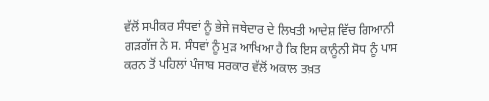ਵੱਲੋਂ ਸਪੀਕਰ ਸੰਧਵਾਂ ਨੂੰ ਭੇਜੇ ਜਥੇਦਾਰ ਦੇ ਲਿਖਤੀ ਆਦੇਸ਼ ਵਿੱਚ ਗਿਆਨੀ ਗੜਗੱਜ ਨੇ ਸ. ਸੰਧਵਾਂ ਨੂੰ ਮੁੜ ਆਖਿਆ ਹੈ ਕਿ ਇਸ ਕਾਨੂੰਨੀ ਸੋਧ ਨੂੰ ਪਾਸ ਕਰਨ ਤੋਂ ਪਹਿਲਾਂ ਪੰਜਾਬ ਸਰਕਾਰ ਵੱਲੋਂ ਅਕਾਲ ਤਖ਼ਤ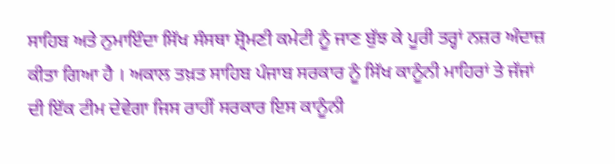ਸਾਹਿਬ ਅਤੇ ਨੁਮਾਇੰਦਾ ਸਿੱਖ ਸੰਸਥਾ ਸ਼੍ਰੋਮਣੀ ਕਮੇਟੀ ਨੂੰ ਜਾਣ ਬੁੱਝ ਕੇ ਪੂਰੀ ਤਰ੍ਹਾਂ ਨਜ਼ਰ ਅੰਦਾਜ਼ ਕੀਤਾ ਗਿਆ ਹੈ । ਅਕਾਲ ਤਖ਼ਤ ਸਾਹਿਬ ਪੰਜਾਬ ਸਰਕਾਰ ਨੂੰ ਸਿੱਖ ਕਾਨੂੰਨੀ ਮਾਹਿਰਾਂ ਤੇ ਜੱਜਾਂ ਦੀ ਇੱਕ ਟੀਮ ਦੇਵੇਗਾ ਜਿਸ ਰਾਹੀਂ ਸਰਕਾਰ ਇਸ ਕਾਨੂੰਨੀ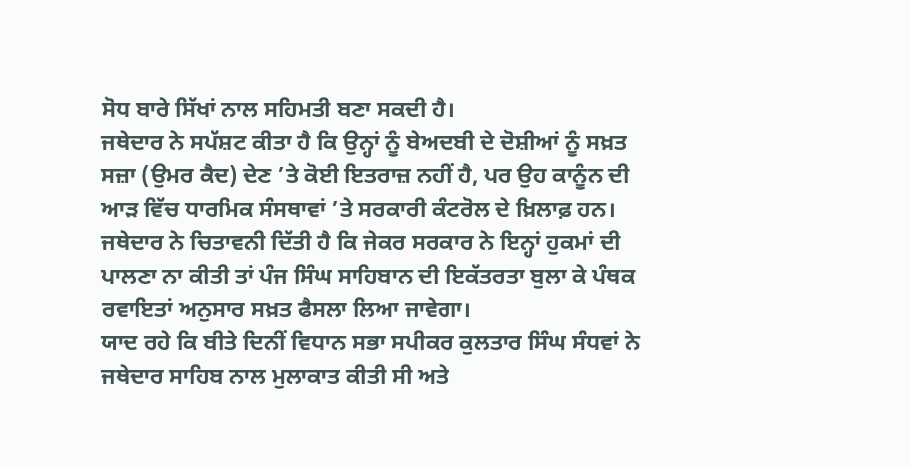ਸੋਧ ਬਾਰੇ ਸਿੱਖਾਂ ਨਾਲ ਸਹਿਮਤੀ ਬਣਾ ਸਕਦੀ ਹੈ।
ਜਥੇਦਾਰ ਨੇ ਸਪੱਸ਼ਟ ਕੀਤਾ ਹੈ ਕਿ ਉਨ੍ਹਾਂ ਨੂੰ ਬੇਅਦਬੀ ਦੇ ਦੋਸ਼ੀਆਂ ਨੂੰ ਸਖ਼ਤ ਸਜ਼ਾ (ਉਮਰ ਕੈਦ) ਦੇਣ ’ਤੇ ਕੋਈ ਇਤਰਾਜ਼ ਨਹੀਂ ਹੈ, ਪਰ ਉਹ ਕਾਨੂੰਨ ਦੀ ਆੜ ਵਿੱਚ ਧਾਰਮਿਕ ਸੰਸਥਾਵਾਂ ’ਤੇ ਸਰਕਾਰੀ ਕੰਟਰੋਲ ਦੇ ਖ਼ਿਲਾਫ਼ ਹਨ। ਜਥੇਦਾਰ ਨੇ ਚਿਤਾਵਨੀ ਦਿੱਤੀ ਹੈ ਕਿ ਜੇਕਰ ਸਰਕਾਰ ਨੇ ਇਨ੍ਹਾਂ ਹੁਕਮਾਂ ਦੀ ਪਾਲਣਾ ਨਾ ਕੀਤੀ ਤਾਂ ਪੰਜ ਸਿੰਘ ਸਾਹਿਬਾਨ ਦੀ ਇਕੱਤਰਤਾ ਬੁਲਾ ਕੇ ਪੰਥਕ ਰਵਾਇਤਾਂ ਅਨੁਸਾਰ ਸਖ਼ਤ ਫੈਸਲਾ ਲਿਆ ਜਾਵੇਗਾ।
ਯਾਦ ਰਹੇ ਕਿ ਬੀਤੇ ਦਿਨੀਂ ਵਿਧਾਨ ਸਭਾ ਸਪੀਕਰ ਕੁਲਤਾਰ ਸਿੰਘ ਸੰਧਵਾਂ ਨੇ ਜਥੇਦਾਰ ਸਾਹਿਬ ਨਾਲ ਮੁਲਾਕਾਤ ਕੀਤੀ ਸੀ ਅਤੇ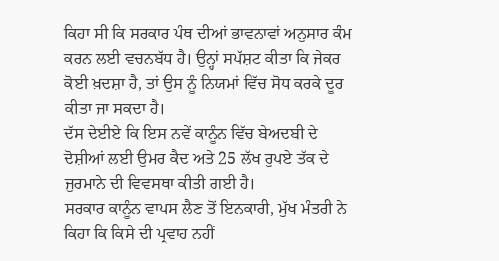ਕਿਹਾ ਸੀ ਕਿ ਸਰਕਾਰ ਪੰਥ ਦੀਆਂ ਭਾਵਨਾਵਾਂ ਅਨੁਸਾਰ ਕੰਮ ਕਰਨ ਲਈ ਵਚਨਬੱਧ ਹੈ। ਉਨ੍ਹਾਂ ਸਪੱਸ਼ਟ ਕੀਤਾ ਕਿ ਜੇਕਰ ਕੋਈ ਖ਼ਦਸ਼ਾ ਹੈ, ਤਾਂ ਉਸ ਨੂੰ ਨਿਯਮਾਂ ਵਿੱਚ ਸੋਧ ਕਰਕੇ ਦੂਰ ਕੀਤਾ ਜਾ ਸਕਦਾ ਹੈ।
ਦੱਸ ਦੇਈਏ ਕਿ ਇਸ ਨਵੇਂ ਕਾਨੂੰਨ ਵਿੱਚ ਬੇਅਦਬੀ ਦੇ ਦੋਸ਼ੀਆਂ ਲਈ ਉਮਰ ਕੈਦ ਅਤੇ 25 ਲੱਖ ਰੁਪਏ ਤੱਕ ਦੇ ਜੁਰਮਾਨੇ ਦੀ ਵਿਵਸਥਾ ਕੀਤੀ ਗਈ ਹੈ।
ਸਰਕਾਰ ਕਾਨੂੰਨ ਵਾਪਸ ਲੈਣ ਤੋਂ ਇਨਕਾਰੀ, ਮੁੱਖ ਮੰਤਰੀ ਨੇ ਕਿਹਾ ਕਿ ਕਿਸੇ ਦੀ ਪ੍ਰਵਾਹ ਨਹੀਂ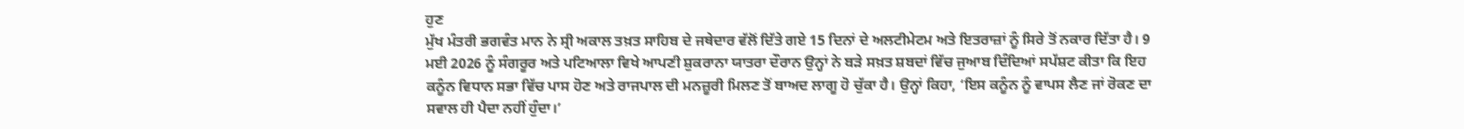ਹੁਣ
ਮੁੱਖ ਮੰਤਰੀ ਭਗਵੰਤ ਮਾਨ ਨੇ ਸ੍ਰੀ ਅਕਾਲ ਤਖ਼ਤ ਸਾਹਿਬ ਦੇ ਜਥੇਦਾਰ ਵੱਲੋਂ ਦਿੱਤੇ ਗਏ 15 ਦਿਨਾਂ ਦੇ ਅਲਟੀਮੇਟਮ ਅਤੇ ਇਤਰਾਜ਼ਾਂ ਨੂੰ ਸਿਰੇ ਤੋਂ ਨਕਾਰ ਦਿੱਤਾ ਹੈ। 9 ਮਈ 2026 ਨੂੰ ਸੰਗਰੂਰ ਅਤੇ ਪਟਿਆਲਾ ਵਿਖੇ ਆਪਣੀ ਸ਼ੁਕਰਾਨਾ ਯਾਤਰਾ ਦੌਰਾਨ ਉਨ੍ਹਾਂ ਨੇ ਬੜੇ ਸਖ਼ਤ ਸ਼ਬਦਾਂ ਵਿੱਚ ਜੁਆਬ ਦਿੰਦਿਆਂ ਸਪੱਸ਼ਟ ਕੀਤਾ ਕਿ ਇਹ ਕਨੂੰਨ ਵਿਧਾਨ ਸਭਾ ਵਿੱਚ ਪਾਸ ਹੋਣ ਅਤੇ ਰਾਜਪਾਲ ਦੀ ਮਨਜ਼ੂਰੀ ਮਿਲਣ ਤੋਂ ਬਾਅਦ ਲਾਗੂ ਹੋ ਚੁੱਕਾ ਹੈ। ਉਨ੍ਹਾਂ ਕਿਹਾ, ‘ਇਸ ਕਨੂੰਨ ਨੂੰ ਵਾਪਸ ਲੈਣ ਜਾਂ ਰੋਕਣ ਦਾ ਸਵਾਲ ਹੀ ਪੈਦਾ ਨਹੀਂ ਹੁੰਦਾ।’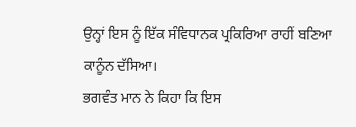ਉਨ੍ਹਾਂ ਇਸ ਨੂੰ ਇੱਕ ਸੰਵਿਧਾਨਕ ਪ੍ਰਕਿਰਿਆ ਰਾਹੀਂ ਬਣਿਆ ਕਾਨੂੰਨ ਦੱਸਿਆ।
ਭਗਵੰਤ ਮਾਨ ਨੇ ਕਿਹਾ ਕਿ ਇਸ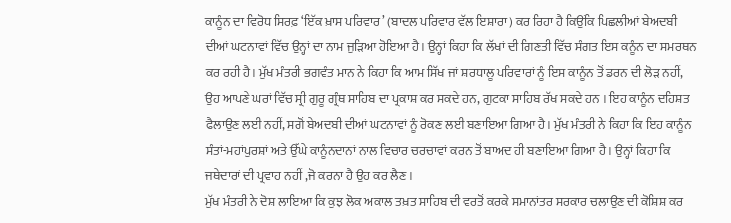ਕਾਨੂੰਨ ਦਾ ਵਿਰੋਧ ਸਿਰਫ਼ ‘ਇੱਕ ਖ਼ਾਸ ਪਰਿਵਾਰ’ (ਬਾਦਲ ਪਰਿਵਾਰ ਵੱਲ ਇਸ਼ਾਰਾ) ਕਰ ਰਿਹਾ ਹੈ ਕਿਉਂਕਿ ਪਿਛਲੀਆਂ ਬੇਅਦਬੀ ਦੀਆਂ ਘਟਨਾਵਾਂ ਵਿੱਚ ਉਨ੍ਹਾਂ ਦਾ ਨਾਮ ਜੁੜਿਆ ਹੋਇਆ ਹੈ। ਉਨ੍ਹਾਂ ਕਿਹਾ ਕਿ ਲੱਖਾਂ ਦੀ ਗਿਣਤੀ ਵਿੱਚ ਸੰਗਤ ਇਸ ਕਨੂੰਨ ਦਾ ਸਮਰਥਨ ਕਰ ਰਹੀ ਹੈ। ਮੁੱਖ ਮੰਤਰੀ ਭਗਵੰਤ ਮਾਨ ਨੇ ਕਿਹਾ ਕਿ ਆਮ ਸਿੱਖ ਜਾਂ ਸ਼ਰਧਾਲੂ ਪਰਿਵਾਰਾਂ ਨੂੰ ਇਸ ਕਾਨੂੰਨ ਤੋਂ ਡਰਨ ਦੀ ਲੋੜ ਨਹੀਂ, ਉਹ ਆਪਣੇ ਘਰਾਂ ਵਿੱਚ ਸ੍ਰੀ ਗੁਰੂ ਗ੍ਰੰਥ ਸਾਹਿਬ ਦਾ ਪ੍ਰਕਾਸ਼ ਕਰ ਸਕਦੇ ਹਨ, ਗੁਟਕਾ ਸਾਹਿਬ ਰੱਖ ਸਕਦੇ ਹਨ । ਇਹ ਕਾਨੂੰਨ ਦਹਿਸ਼ਤ ਫੈਲਾਉਣ ਲਈ ਨਹੀਂ, ਸਗੋਂ ਬੇਅਦਬੀ ਦੀਆਂ ਘਟਨਾਵਾਂ ਨੂੰ ਰੋਕਣ ਲਈ ਬਣਾਇਆ ਗਿਆ ਹੈ। ਮੁੱਖ ਮੰਤਰੀ ਨੇ ਕਿਹਾ ਕਿ ਇਹ ਕਾਨੂੰਨ ਸੰਤਾਂ-ਮਹਾਂਪੁਰਸ਼ਾਂ ਅਤੇ ਉੱਘੇ ਕਾਨੂੰਨਦਾਨਾਂ ਨਾਲ ਵਿਚਾਰ ਚਰਚਾਵਾਂ ਕਰਨ ਤੋਂ ਬਾਅਦ ਹੀ ਬਣਾਇਆ ਗਿਆ ਹੈ । ਉਨ੍ਹਾਂ ਕਿਹਾ ਕਿ ਜਥੇਦਾਰਾਂ ਦੀ ਪ੍ਰਵਾਹ ਨਹੀਂ ,ਜੋ ਕਰਨਾ ਹੈ ਉਹ ਕਰ ਲੈਣ।
ਮੁੱਖ ਮੰਤਰੀ ਨੇ ਦੋਸ਼ ਲਾਇਆ ਕਿ ਕੁਝ ਲੋਕ ਅਕਾਲ ਤਖ਼ਤ ਸਾਹਿਬ ਦੀ ਵਰਤੋਂ ਕਰਕੇ ਸਮਾਨਾਂਤਰ ਸਰਕਾਰ ਚਲਾਉਣ ਦੀ ਕੋਸ਼ਿਸ਼ ਕਰ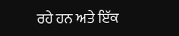ਰਹੇ ਹਨ ਅਤੇ ਇੱਕ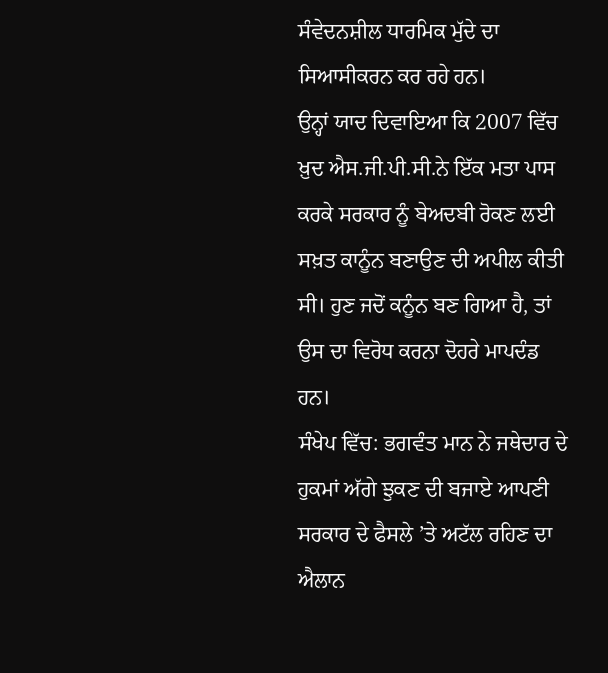ਸੰਵੇਦਨਸ਼ੀਲ ਧਾਰਮਿਕ ਮੁੱਦੇ ਦਾ ਸਿਆਸੀਕਰਨ ਕਰ ਰਹੇ ਹਨ।
ਉਨ੍ਹਾਂ ਯਾਦ ਦਿਵਾਇਆ ਕਿ 2007 ਵਿੱਚ ਖ਼ੁਦ ਐਸ.ਜੀ.ਪੀ.ਸੀ.ਨੇ ਇੱਕ ਮਤਾ ਪਾਸ ਕਰਕੇ ਸਰਕਾਰ ਨੂੰ ਬੇਅਦਬੀ ਰੋਕਣ ਲਈ ਸਖ਼ਤ ਕਾਨੂੰਨ ਬਣਾਉਣ ਦੀ ਅਪੀਲ ਕੀਤੀ ਸੀ। ਹੁਣ ਜਦੋਂ ਕਨੂੰਨ ਬਣ ਗਿਆ ਹੈ, ਤਾਂ ਉਸ ਦਾ ਵਿਰੋਧ ਕਰਨਾ ਦੋਹਰੇ ਮਾਪਦੰਡ ਹਨ।
ਸੰਖੇਪ ਵਿੱਚ: ਭਗਵੰਤ ਮਾਨ ਨੇ ਜਥੇਦਾਰ ਦੇ ਹੁਕਮਾਂ ਅੱਗੇ ਝੁਕਣ ਦੀ ਬਜਾਏ ਆਪਣੀ ਸਰਕਾਰ ਦੇ ਫੈਸਲੇ ’ਤੇ ਅਟੱਲ ਰਹਿਣ ਦਾ ਐਲਾਨ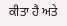ਕੀਤਾ ਹੈ ਅਤੇ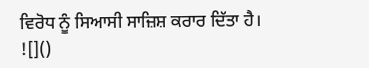ਵਿਰੋਧ ਨੂੰ ਸਿਆਸੀ ਸਾਜ਼ਿਸ਼ ਕਰਾਰ ਦਿੱਤਾ ਹੈ।
![]()